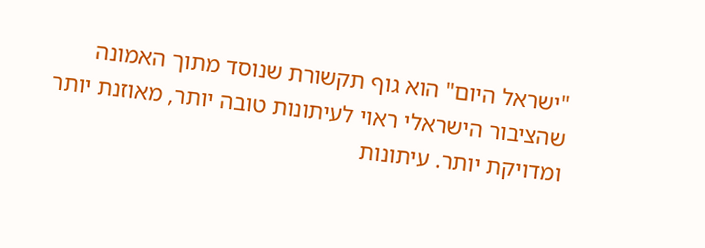"ישראל היום" הוא גוף תקשורת שנוסד מתוך האמונה שהציבור הישראלי ראוי לעיתונות טובה יותר, מאוזנת יותר ומדויקת יותר. עיתונות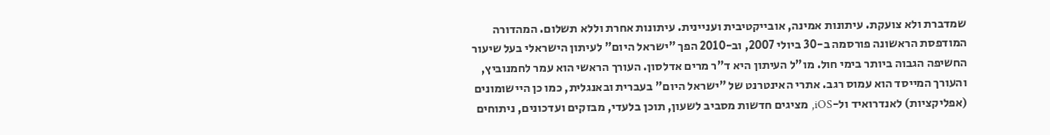שמדברת ולא צועקת. עיתונות אמינה, אובייקטיבית ועניינית. עיתונות אחרת וללא תשלום. המהדורה המודפסת הראשונה פורסמה ב-30 ביולי 2007, וב-2010 הפך "ישראל היום" לעיתון הישראלי בעל שיעור החשיפה הגבוה ביותר בימי חול. מו"ל העיתון היא ד"ר מרים אדלסון. העורך הראשי הוא עמר לחמנוביץ, והעורך המייסד הוא עמוס רגב. אתרי האינטרנט של "ישראל היום" בעברית ובאנגלית, כמו כן היישומונים (אפליקציות) לאנדרואיד ול-iOS, מציגים חדשות מסביב לשעון, תוכן בלעדי, מבזקים ועדכונים, ניתוחים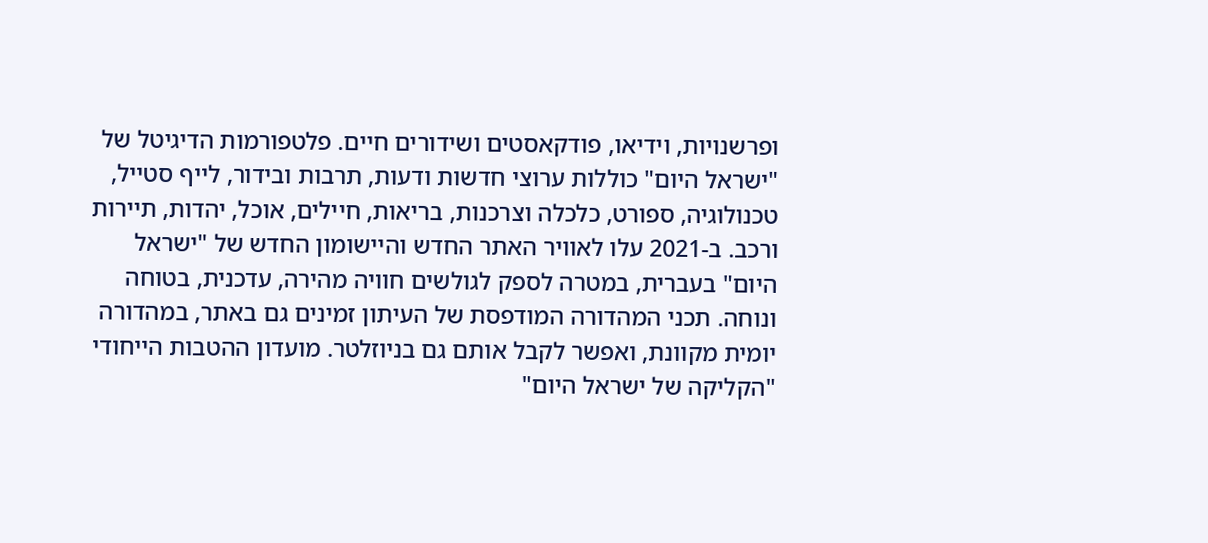ופרשנויות, וידיאו, פודקאסטים ושידורים חיים. פלטפורמות הדיגיטל של "ישראל היום" כוללות ערוצי חדשות ודעות, תרבות ובידור, לייף סטייל, טכנולוגיה, ספורט, כלכלה וצרכנות, בריאות, חיילים, אוכל, יהדות, תיירות ורכב. ב-2021 עלו לאוויר האתר החדש והיישומון החדש של "ישראל היום" בעברית, במטרה לספק לגולשים חוויה מהירה, עדכנית, בטוחה ונוחה. תכני המהדורה המודפסת של העיתון זמינים גם באתר, במהדורה יומית מקוונת, ואפשר לקבל אותם גם בניוזלטר. מועדון ההטבות הייחודי "הקליקה של ישראל היום"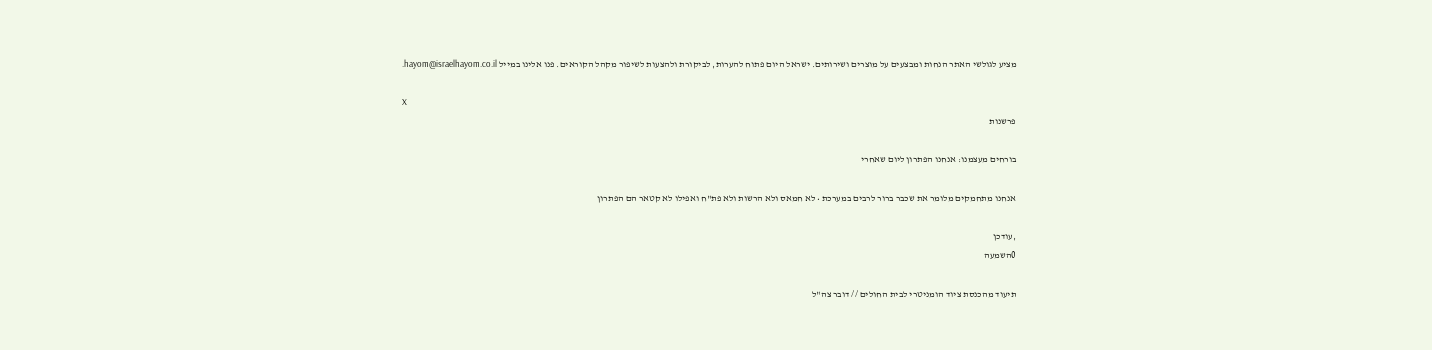מציע לגולשי האתר הנחות ומבצעים על מוצרים ושירותים. ישראל היום פתוח להערות, לביקורת ולהצעות לשיפור מקהל הקוראים. פנו אלינו במייל hayom@israelhayom.co.il.

X
פרשנות

בורחים מעצמנו: אנחנו הפתרון ליום שאחרי

אנחנו מתחמקים מלומר את שכבר ברור לרבים במערכת • לא חמאס ולא הרשות ולא פת"ח ואפילו לא קטאר הם הפתרון

,עודכן
0השמעה

תיעוד מהכנסת ציוד הומניטרי לבית החולים // דובר צה"ל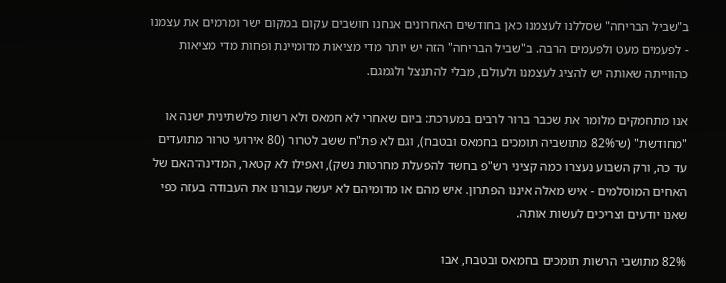ב"שביל הבריחה" שסללנו לעצמנו כאן בחודשים האחרונים אנחנו חושבים עקום במקום ישר ומרמים את עצמנו - לפעמים מעט ולפעמים הרבה. ב"שביל הבריחה" הזה יש יותר מדי מציאות מדומיינת ופחות מדי מציאות כהווייתה שאותה יש להציג לעצמנו ולעולם, מבלי להתנצל ולגמגם.

אנו מתחמקים מלומר את שכבר ברור לרבים במערכת: ביום שאחרי לא חמאס ולא רשות פלשתינית ישנה או "מחודשת" (ש־82% מתושביה תומכים בחמאס ובטבח), וגם לא פת"ח ששב לטרור (80 אירועי טרור מתועדים עד כה, ורק השבוע נעצרו כמה קציני רש"פ בחשד להפעלת מחרטות נשק), ואפילו לא קטאר, המדינה־האם של האחים המוסלמים - איש מאלה איננו הפתרון. איש מהם או מדומיהם לא יעשה עבורנו את העבודה בעזה כפי שאנו יודעים וצריכים לעשות אותה.

82% מתושבי הרשות תומכים בחמאס ובטבח, אבו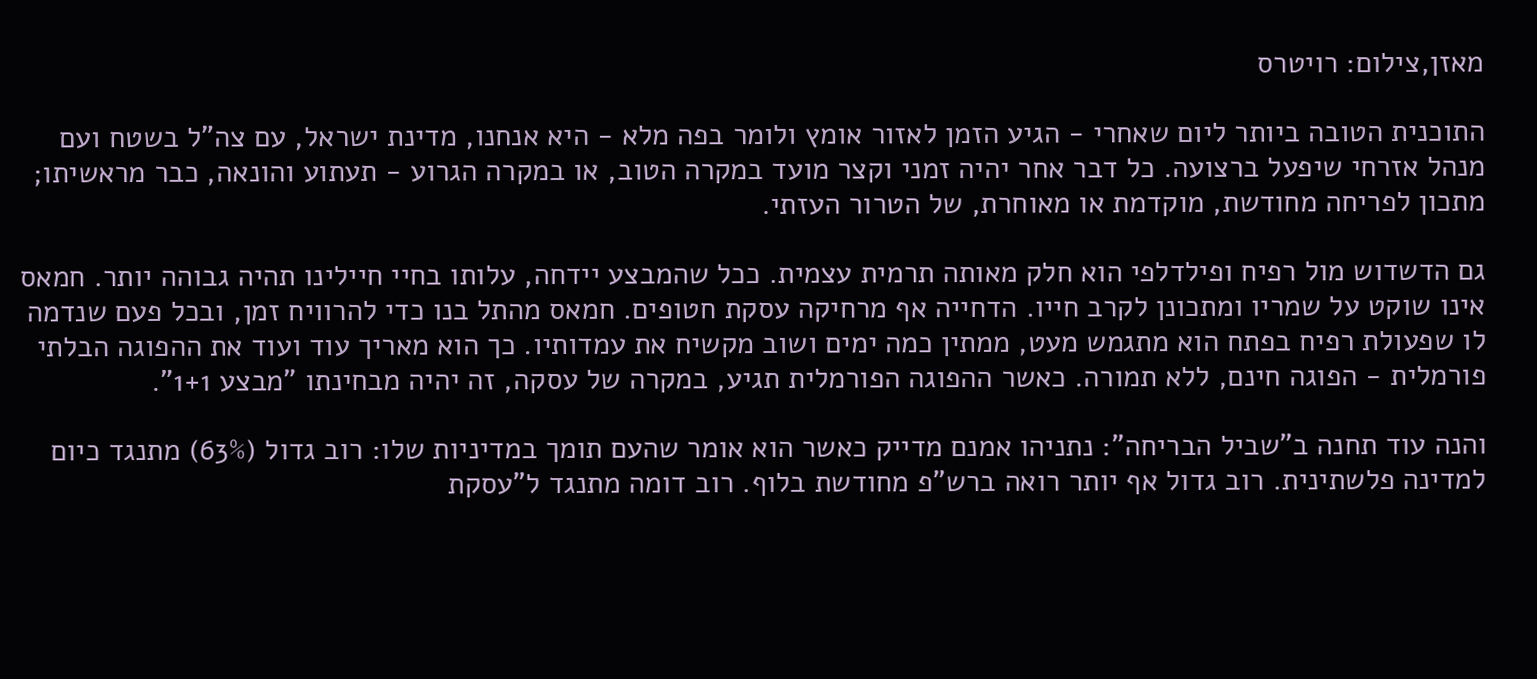מאזן,צילום: רויטרס

התוכנית הטובה ביותר ליום שאחרי - הגיע הזמן לאזור אומץ ולומר בפה מלא - היא אנחנו, מדינת ישראל, עם צה"ל בשטח ועם מנהל אזרחי שיפעל ברצועה. כל דבר אחר יהיה זמני וקצר מועד במקרה הטוב, או במקרה הגרוע - תעתוע והונאה, כבר מראשיתו; מתכון לפריחה מחודשת, מוקדמת או מאוחרת, של הטרור העזתי.

גם הדשדוש מול רפיח ופילדלפי הוא חלק מאותה תרמית עצמית. ככל שהמבצע יידחה, עלותו בחיי חיילינו תהיה גבוהה יותר. חמאס אינו שוקט על שמריו ומתכונן לקרב חייו. הדחייה אף מרחיקה עסקת חטופים. חמאס מהתל בנו כדי להרוויח זמן, ובכל פעם שנדמה לו שפעולת רפיח בפתח הוא מתגמש מעט, ממתין כמה ימים ושוב מקשיח את עמדותיו. כך הוא מאריך עוד ועוד את ההפוגה הבלתי פורמלית - הפוגה חינם, ללא תמורה. כאשר ההפוגה הפורמלית תגיע, במקרה של עסקה, זה יהיה מבחינתו "מבצע 1+1".

והנה עוד תחנה ב"שביל הבריחה": נתניהו אמנם מדייק כאשר הוא אומר שהעם תומך במדיניות שלו: רוב גדול (63%) מתנגד כיום למדינה פלשתינית. רוב גדול אף יותר רואה ברש"פ מחודשת בלוף. רוב דומה מתנגד ל"עסקת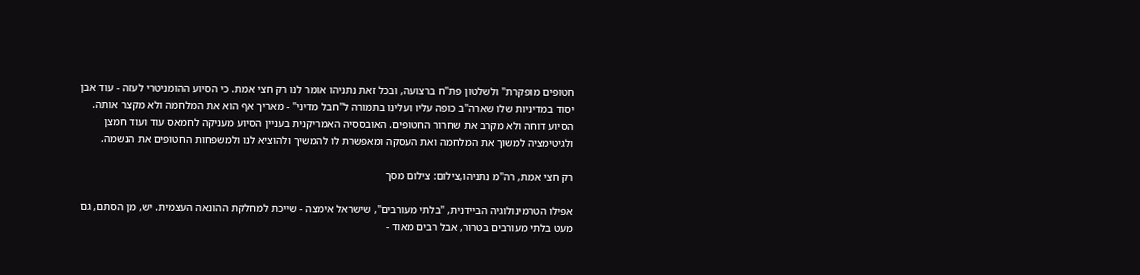חטופים מופקרת" ולשלטון פת"ח ברצועה, ובכל זאת נתניהו אומר לנו רק חצי אמת. כי הסיוע ההומניטרי לעזה - עוד אבן יסוד במדיניות שלו שארה"ב כופה עליו ועלינו בתמורה ל"חבל מדיני" - מאריך אף הוא את המלחמה ולא מקצר אותה. הסיוע דוחה ולא מקרב את שחרור החטופים. האובססיה האמריקנית בעניין הסיוע מעניקה לחמאס עוד ועוד חמצן ולגיטימציה למשוך את המלחמה ואת העסקה ומאפשרת לו להמשיך ולהוציא לנו ולמשפחות החטופים את הנשמה.

רק חצי אמת, רה"מ נתניהו,צילום: צילום מסך

אפילו הטרמינולוגיה הביידנית, "בלתי מעורבים", שישראל אימצה - שייכת למחלקת ההונאה העצמית. יש, מן הסתם, גם מעט בלתי מעורבים בטרור, אבל רבים מאוד -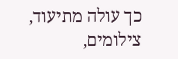כך עולה מתיעוד, צילומים,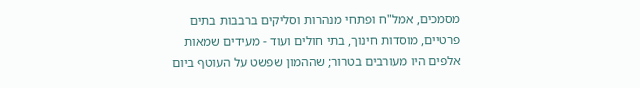מסמכים, אמל"ח ופתחי מנהרות וסליקים ברבבות בתים פרטיים, מוסדות חינוך, בתי חולים ועוד - מעידים שמאות אלפים היו מעורבים בטרור; שההמון שפשט על העוטף ביום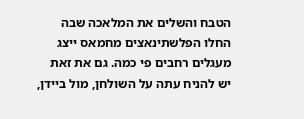הטבח והשלים את המלאכה שבה החלו הפלשתינאצים מחמאס ייצג מעגלים רחבים פי כמה. גם את זאת יש להניח עתה על השולחן, מול ביידן,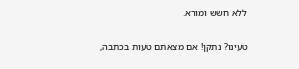ללא חשש ומורא.

טעינו? נתקן! אם מצאתם טעות בכתבה,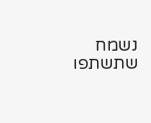נשמח שתשתפו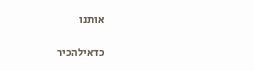אותנו

כדאילהכיר